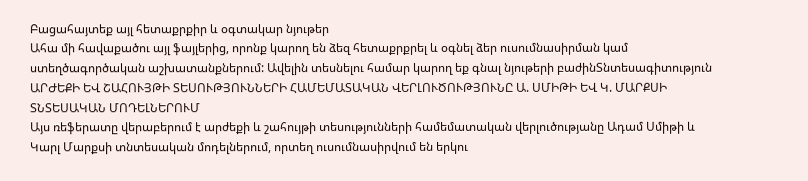Բացահայտեք այլ հետաքրքիր և օգտակար նյութեր
Ահա մի հավաքածու այլ ֆայլերից, որոնք կարող են ձեզ հետաքրքրել և օգնել ձեր ուսումնասիրման կամ ստեղծագործական աշխատանքներում: Ավելին տեսնելու համար կարող եք գնալ նյութերի բաժինՏնտեսագիտություն
ԱՐԺԵՔԻ ԵՎ ՇԱՀՈՒՅԹԻ ՏԵՍՈՒԹՅՈՒՆՆԵՐԻ ՀԱՄԵՄԱՏԱԿԱՆ ՎԵՐԼՈՒԾՈՒԹՅՈՒՆԸ Ա. ՍՄԻԹԻ ԵՎ Կ. ՄԱՐՔՍԻ ՏՆՏԵՍԱԿԱՆ ՄՈԴԵԼՆԵՐՈՒՄ
Այս ռեֆերատը վերաբերում է արժեքի և շահույթի տեսությունների համեմատական վերլուծությանը Ադամ Սմիթի և Կարլ Մարքսի տնտեսական մոդելներում, որտեղ ուսումնասիրվում են երկու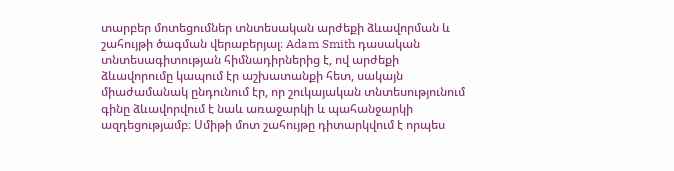տարբեր մոտեցումներ տնտեսական արժեքի ձևավորման և շահույթի ծագման վերաբերյալ։ Adam Smith դասական տնտեսագիտության հիմնադիրներից է, ով արժեքի ձևավորումը կապում էր աշխատանքի հետ, սակայն միաժամանակ ընդունում էր, որ շուկայական տնտեսությունում գինը ձևավորվում է նաև առաջարկի և պահանջարկի ազդեցությամբ։ Սմիթի մոտ շահույթը դիտարկվում է որպես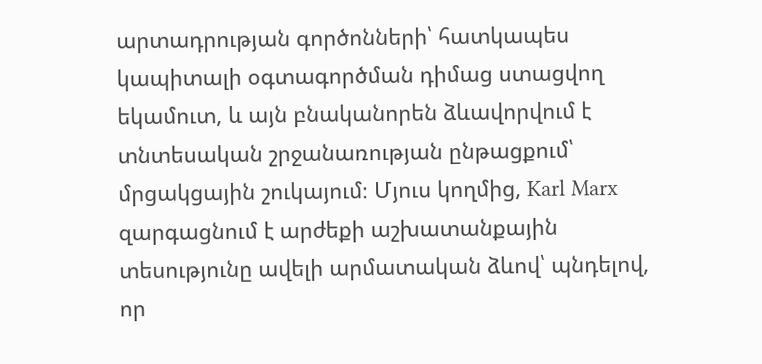արտադրության գործոնների՝ հատկապես կապիտալի օգտագործման դիմաց ստացվող եկամուտ, և այն բնականորեն ձևավորվում է տնտեսական շրջանառության ընթացքում՝ մրցակցային շուկայում։ Մյուս կողմից, Karl Marx զարգացնում է արժեքի աշխատանքային տեսությունը ավելի արմատական ձևով՝ պնդելով, որ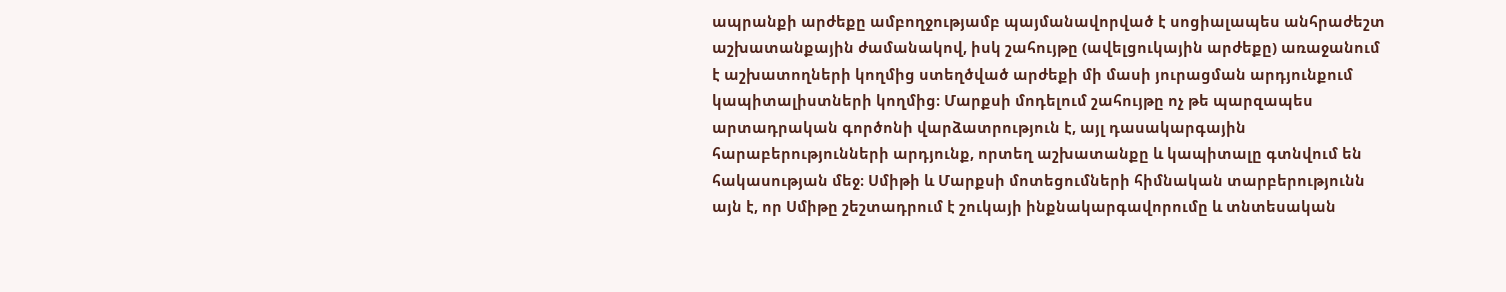ապրանքի արժեքը ամբողջությամբ պայմանավորված է սոցիալապես անհրաժեշտ աշխատանքային ժամանակով, իսկ շահույթը (ավելցուկային արժեքը) առաջանում է աշխատողների կողմից ստեղծված արժեքի մի մասի յուրացման արդյունքում կապիտալիստների կողմից։ Մարքսի մոդելում շահույթը ոչ թե պարզապես արտադրական գործոնի վարձատրություն է, այլ դասակարգային հարաբերությունների արդյունք, որտեղ աշխատանքը և կապիտալը գտնվում են հակասության մեջ։ Սմիթի և Մարքսի մոտեցումների հիմնական տարբերությունն այն է, որ Սմիթը շեշտադրում է շուկայի ինքնակարգավորումը և տնտեսական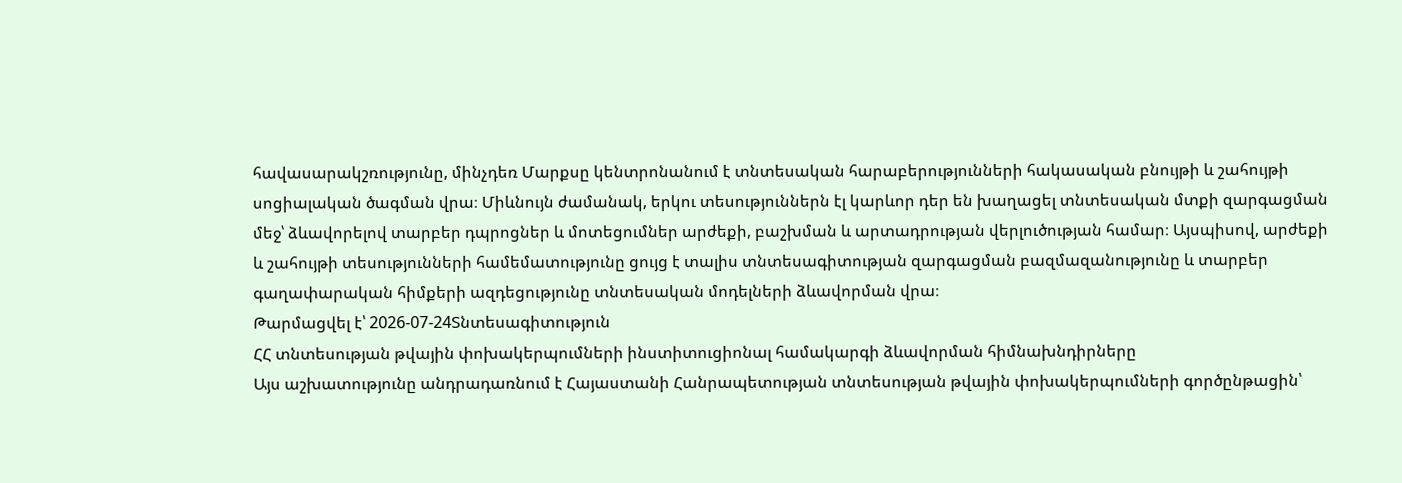հավասարակշռությունը, մինչդեռ Մարքսը կենտրոնանում է տնտեսական հարաբերությունների հակասական բնույթի և շահույթի սոցիալական ծագման վրա։ Միևնույն ժամանակ, երկու տեսություններն էլ կարևոր դեր են խաղացել տնտեսական մտքի զարգացման մեջ՝ ձևավորելով տարբեր դպրոցներ և մոտեցումներ արժեքի, բաշխման և արտադրության վերլուծության համար։ Այսպիսով, արժեքի և շահույթի տեսությունների համեմատությունը ցույց է տալիս տնտեսագիտության զարգացման բազմազանությունը և տարբեր գաղափարական հիմքերի ազդեցությունը տնտեսական մոդելների ձևավորման վրա։
Թարմացվել է՝ 2026-07-24Տնտեսագիտություն
ՀՀ տնտեսության թվային փոխակերպումների ինստիտուցիոնալ համակարգի ձևավորման հիմնախնդիրները
Այս աշխատությունը անդրադառնում է Հայաստանի Հանրապետության տնտեսության թվային փոխակերպումների գործընթացին՝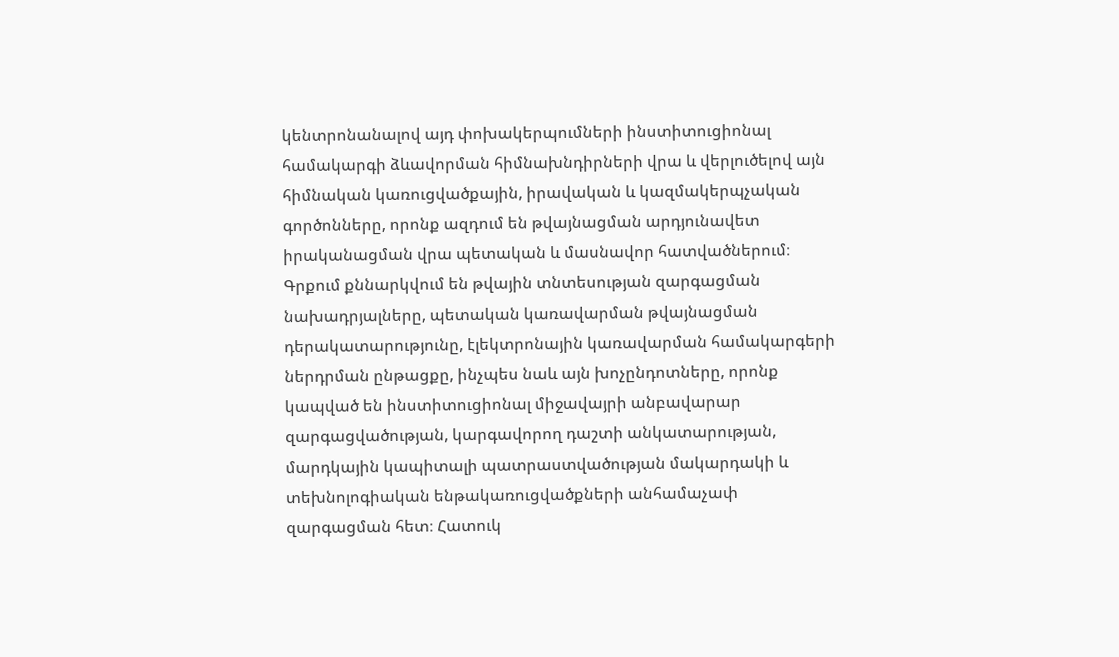կենտրոնանալով այդ փոխակերպումների ինստիտուցիոնալ համակարգի ձևավորման հիմնախնդիրների վրա և վերլուծելով այն հիմնական կառուցվածքային, իրավական և կազմակերպչական գործոնները, որոնք ազդում են թվայնացման արդյունավետ իրականացման վրա պետական և մասնավոր հատվածներում։ Գրքում քննարկվում են թվային տնտեսության զարգացման նախադրյալները, պետական կառավարման թվայնացման դերակատարությունը, էլեկտրոնային կառավարման համակարգերի ներդրման ընթացքը, ինչպես նաև այն խոչընդոտները, որոնք կապված են ինստիտուցիոնալ միջավայրի անբավարար զարգացվածության, կարգավորող դաշտի անկատարության, մարդկային կապիտալի պատրաստվածության մակարդակի և տեխնոլոգիական ենթակառուցվածքների անհամաչափ զարգացման հետ։ Հատուկ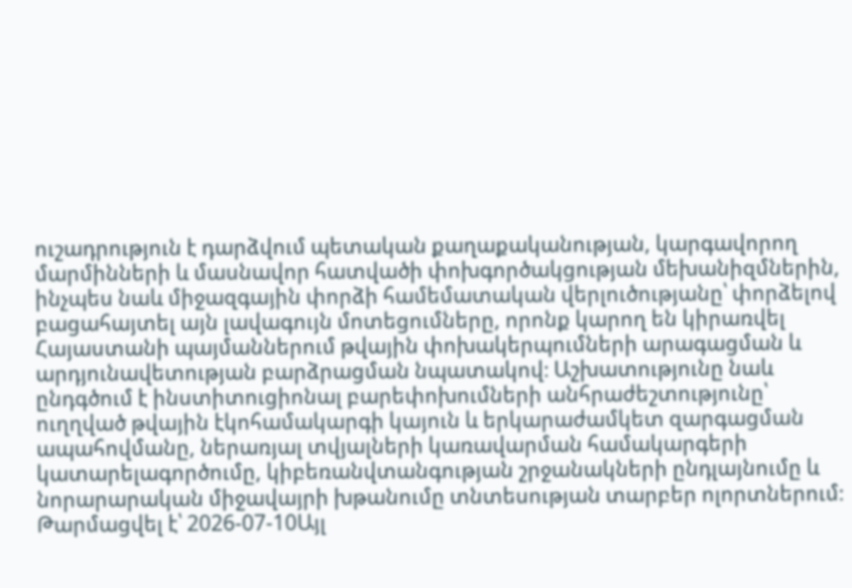ուշադրություն է դարձվում պետական քաղաքականության, կարգավորող մարմինների և մասնավոր հատվածի փոխգործակցության մեխանիզմներին, ինչպես նաև միջազգային փորձի համեմատական վերլուծությանը՝ փորձելով բացահայտել այն լավագույն մոտեցումները, որոնք կարող են կիրառվել Հայաստանի պայմաններում թվային փոխակերպումների արագացման և արդյունավետության բարձրացման նպատակով։ Աշխատությունը նաև ընդգծում է ինստիտուցիոնալ բարեփոխումների անհրաժեշտությունը՝ ուղղված թվային էկոհամակարգի կայուն և երկարաժամկետ զարգացման ապահովմանը, ներառյալ տվյալների կառավարման համակարգերի կատարելագործումը, կիբեռանվտանգության շրջանակների ընդլայնումը և նորարարական միջավայրի խթանումը տնտեսության տարբեր ոլորտներում։
Թարմացվել է՝ 2026-07-10Այլ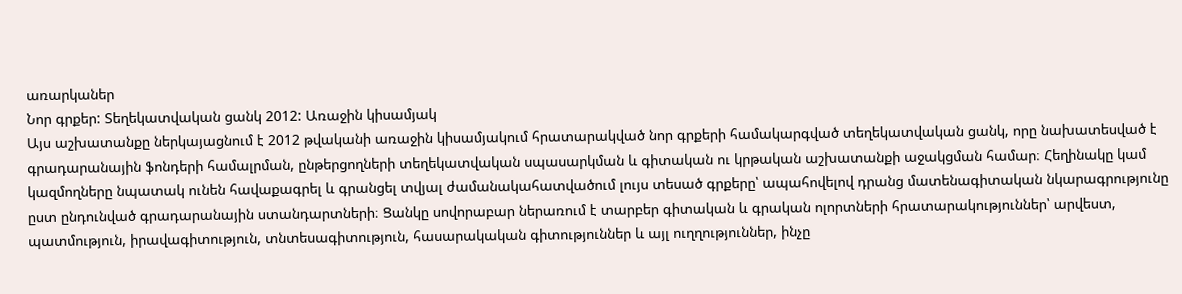առարկաներ
Նոր գրքեր: Տեղեկատվական ցանկ 2012: Առաջին կիսամյակ
Այս աշխատանքը ներկայացնում է 2012 թվականի առաջին կիսամյակում հրատարակված նոր գրքերի համակարգված տեղեկատվական ցանկ, որը նախատեսված է գրադարանային ֆոնդերի համալրման, ընթերցողների տեղեկատվական սպասարկման և գիտական ու կրթական աշխատանքի աջակցման համար։ Հեղինակը կամ կազմողները նպատակ ունեն հավաքագրել և գրանցել տվյալ ժամանակահատվածում լույս տեսած գրքերը՝ ապահովելով դրանց մատենագիտական նկարագրությունը ըստ ընդունված գրադարանային ստանդարտների։ Ցանկը սովորաբար ներառում է տարբեր գիտական և գրական ոլորտների հրատարակություններ՝ արվեստ, պատմություն, իրավագիտություն, տնտեսագիտություն, հասարակական գիտություններ և այլ ուղղություններ, ինչը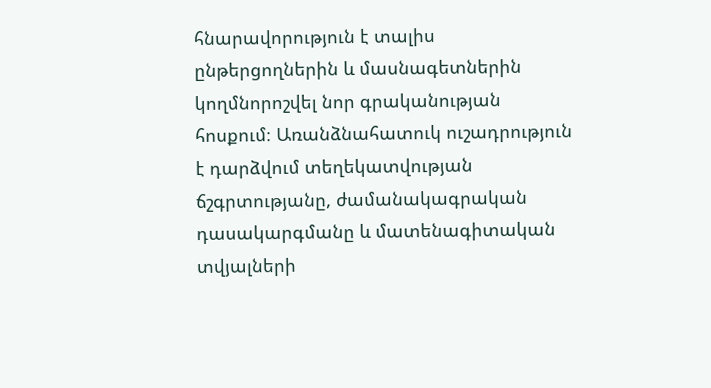հնարավորություն է տալիս ընթերցողներին և մասնագետներին կողմնորոշվել նոր գրականության հոսքում։ Առանձնահատուկ ուշադրություն է դարձվում տեղեկատվության ճշգրտությանը, ժամանակագրական դասակարգմանը և մատենագիտական տվյալների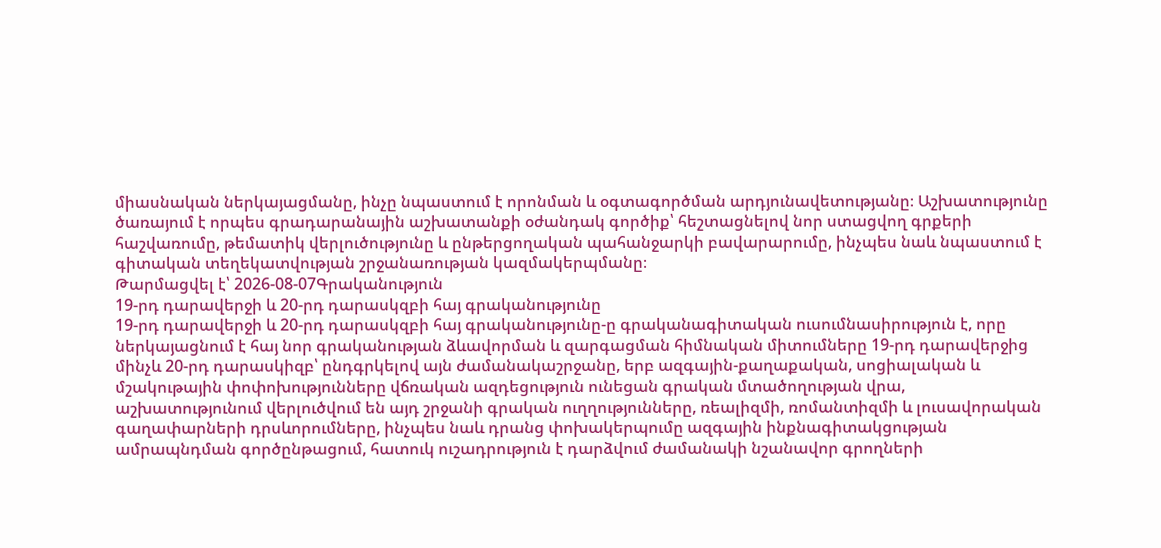միասնական ներկայացմանը, ինչը նպաստում է որոնման և օգտագործման արդյունավետությանը։ Աշխատությունը ծառայում է որպես գրադարանային աշխատանքի օժանդակ գործիք՝ հեշտացնելով նոր ստացվող գրքերի հաշվառումը, թեմատիկ վերլուծությունը և ընթերցողական պահանջարկի բավարարումը, ինչպես նաև նպաստում է գիտական տեղեկատվության շրջանառության կազմակերպմանը։
Թարմացվել է՝ 2026-08-07Գրականություն
19-րդ դարավերջի և 20-րդ դարասկզբի հայ գրականությունը
19-րդ դարավերջի և 20-րդ դարասկզբի հայ գրականությունը-ը գրականագիտական ուսումնասիրություն է, որը ներկայացնում է հայ նոր գրականության ձևավորման և զարգացման հիմնական միտումները 19-րդ դարավերջից մինչև 20-րդ դարասկիզբ՝ ընդգրկելով այն ժամանակաշրջանը, երբ ազգային-քաղաքական, սոցիալական և մշակութային փոփոխությունները վճռական ազդեցություն ունեցան գրական մտածողության վրա, աշխատությունում վերլուծվում են այդ շրջանի գրական ուղղությունները, ռեալիզմի, ռոմանտիզմի և լուսավորական գաղափարների դրսևորումները, ինչպես նաև դրանց փոխակերպումը ազգային ինքնագիտակցության ամրապնդման գործընթացում, հատուկ ուշադրություն է դարձվում ժամանակի նշանավոր գրողների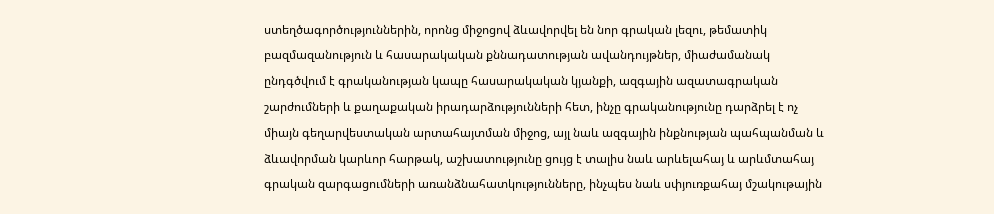ստեղծագործություններին, որոնց միջոցով ձևավորվել են նոր գրական լեզու, թեմատիկ բազմազանություն և հասարակական քննադատության ավանդույթներ, միաժամանակ ընդգծվում է գրականության կապը հասարակական կյանքի, ազգային ազատագրական շարժումների և քաղաքական իրադարձությունների հետ, ինչը գրականությունը դարձրել է ոչ միայն գեղարվեստական արտահայտման միջոց, այլ նաև ազգային ինքնության պահպանման և ձևավորման կարևոր հարթակ, աշխատությունը ցույց է տալիս նաև արևելահայ և արևմտահայ գրական զարգացումների առանձնահատկությունները, ինչպես նաև սփյուռքահայ մշակութային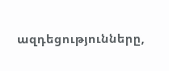ազդեցությունները,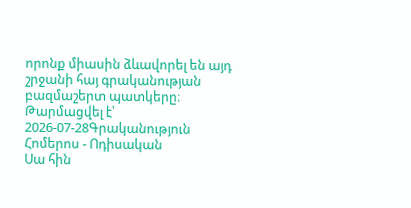որոնք միասին ձևավորել են այդ շրջանի հայ գրականության բազմաշերտ պատկերը։
Թարմացվել է՝ 2026-07-28Գրականություն
Հոմերոս - Ոդիսական
Սա հին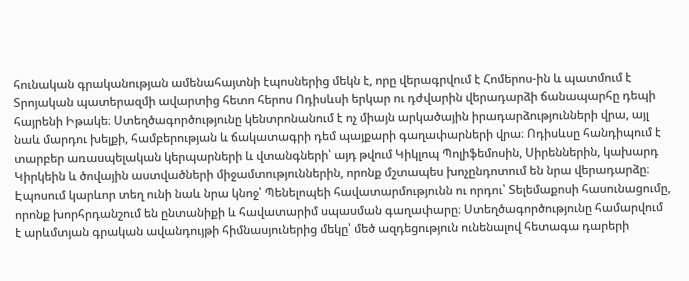հունական գրականության ամենահայտնի էպոսներից մեկն է, որը վերագրվում է Հոմերոս-ին և պատմում է Տրոյական պատերազմի ավարտից հետո հերոս Ոդիսևսի երկար ու դժվարին վերադարձի ճանապարհը դեպի հայրենի Իթակե։ Ստեղծագործությունը կենտրոնանում է ոչ միայն արկածային իրադարձությունների վրա, այլ նաև մարդու խելքի, համբերության և ճակատագրի դեմ պայքարի գաղափարների վրա։ Ոդիսևսը հանդիպում է տարբեր առասպելական կերպարների և վտանգների՝ այդ թվում Կիկլոպ Պոլիֆեմոսին, Սիրեններին, կախարդ Կիրկեին և ծովային աստվածների միջամտություններին, որոնք մշտապես խոչընդոտում են նրա վերադարձը։ Էպոսում կարևոր տեղ ունի նաև նրա կնոջ՝ Պենելոպեի հավատարմությունն ու որդու՝ Տելեմաքոսի հասունացումը, որոնք խորհրդանշում են ընտանիքի և հավատարիմ սպասման գաղափարը։ Ստեղծագործությունը համարվում է արևմտյան գրական ավանդույթի հիմնասյուներից մեկը՝ մեծ ազդեցություն ունենալով հետագա դարերի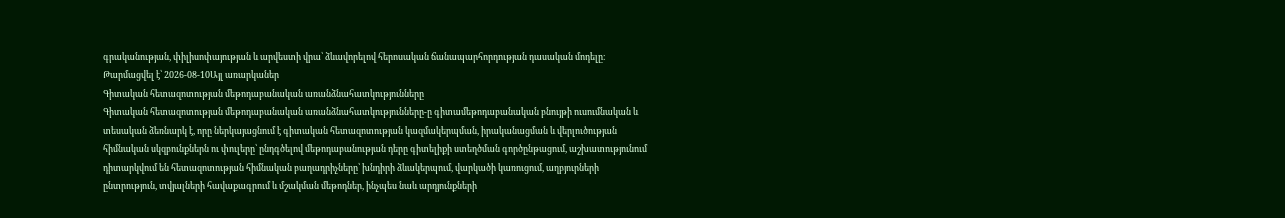գրականության, փիլիսոփայության և արվեստի վրա՝ ձևավորելով հերոսական ճանապարհորդության դասական մոդելը։
Թարմացվել է՝ 2026-08-10Այլ առարկաներ
Գիտական հետազոտության մեթոդաբանական առանձնահատկությունները
Գիտական հետազոտության մեթոդաբանական առանձնահատկությունները-ը գիտամեթոդաբանական բնույթի ուսումնական և տեսական ձեռնարկ է, որը ներկայացնում է գիտական հետազոտության կազմակերպման, իրականացման և վերլուծության հիմնական սկզբունքներն ու փուլերը՝ ընդգծելով մեթոդաբանության դերը գիտելիքի ստեղծման գործընթացում, աշխատությունում դիտարկվում են հետազոտության հիմնական բաղադրիչները՝ խնդիրի ձևակերպում, վարկածի կառուցում, աղբյուրների ընտրություն, տվյալների հավաքագրում և մշակման մեթոդներ, ինչպես նաև արդյունքների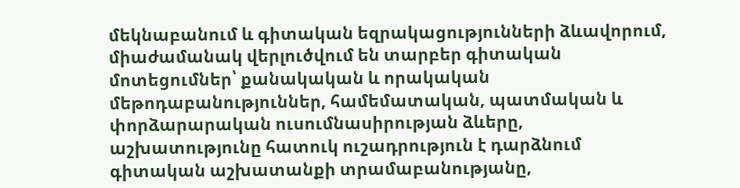մեկնաբանում և գիտական եզրակացությունների ձևավորում, միաժամանակ վերլուծվում են տարբեր գիտական մոտեցումներ՝ քանակական և որակական մեթոդաբանություններ, համեմատական, պատմական և փորձարարական ուսումնասիրության ձևերը, աշխատությունը հատուկ ուշադրություն է դարձնում գիտական աշխատանքի տրամաբանությանը,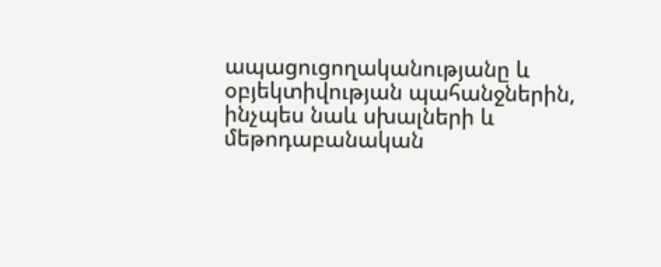ապացուցողականությանը և օբյեկտիվության պահանջներին, ինչպես նաև սխալների և մեթոդաբանական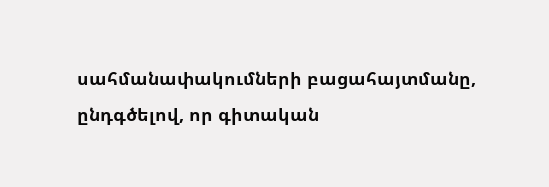սահմանափակումների բացահայտմանը, ընդգծելով, որ գիտական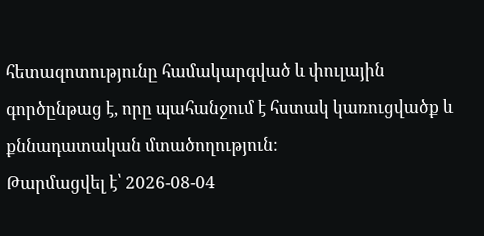հետազոտությունը համակարգված և փուլային գործընթաց է, որը պահանջում է հստակ կառուցվածք և քննադատական մտածողություն։
Թարմացվել է՝ 2026-08-04